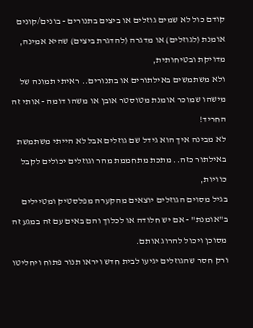קודם כול לא שמים גוזלים או ביצים בתנורים - בונים/קונים אומנת (לגוזלים) או מדגרה (להדגרת ביצים) שהיא אמינה, מדויקת ובטיחותית,
ולא משתמשים באילתורים או בתנורים.. ראיתי תמונה של מישהו שמוכר אומנת מטוסטר אובן או משהו דומה - אותי זה החריד!
לא מבינה איך הוא גידל שם גוזלים אבל לא הייתי משתמשת באילתור כזה.. מתכת מתחממת מהר וגוזלים יכולים לקבל כוויות,
בגיל מסוים הגוזלים יוצאים מהקערה מפלסטיק ומטיילים ב"אומנת" - אם יש חלודה או לכלוך והם באים עם זה במגע זה מסוכן ויכול להרוג אותם.
ורק חסר שהגוזלים יגיעו לבית חדש ויראו תנור פתוח ויחליטו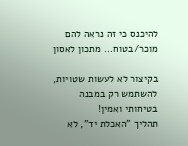להיכנס כי זה נראה להם מוכר/בטוח... מתכון לאסון

בקיצור לא לעשות שטויות, להשתמש רק במבנה בטיחותי ואמין!
תהליך "האכלת יד", לא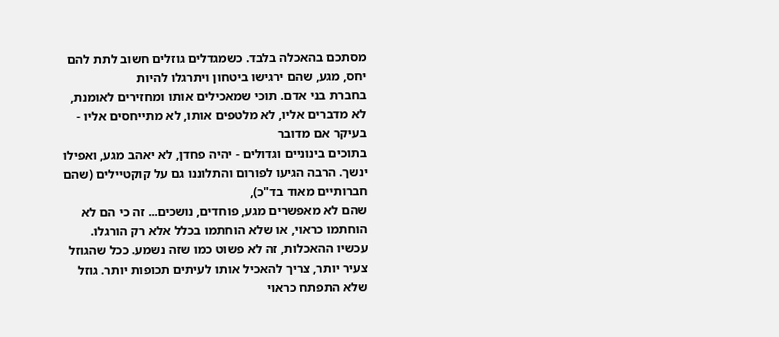מסתכם בהאכלה בלבד. כשמגדלים גוזלים חשוב לתת להם יחס, מגע, שהם ירגישו ביטחון ויתרגלו להיות
בחברת בני אדם. תוכי שמאכילים אותו ומחזירים לאומנת, לא מדברים אליו, לא מלטפים אותו, לא מתייחסים אליו - בעיקר אם מדובר
בתוכים בינוניים וגדולים - יהיה פחדן, לא יאהב מגע, ואפילו ינשך. הרבה הגיעו לפורום והתלוננו גם על קוקטיילים (שהם חברותיים מאוד בד"כ),
שהם לא מאפשרים מגע, פוחדים, נושכים... זה כי הם לא הוחתמו כראוי, או שלא הוחתמו בכלל אלא רק הורגלו.
עכשיו ההאכלות, זה לא פשוט כמו שזה נשמע. ככל שהגוזל צעיר יותר, צריך להאכיל אותו לעיתים תכופות יותר. גוזל שלא התפתח כראוי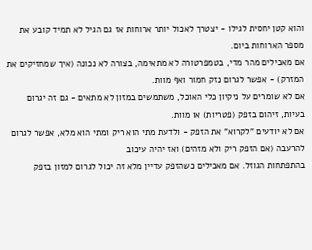והוא קטן יחסית לגילו - יצטרך לאכול יותר ארוחות אז גם הגיל לא תמיד קובע את מספר הארוחות ביום.
אם מאכילים מהר מדי, בטמפרטורה לא מתאימה, בצורה לא נכונה (איך שמחזיקים את המזרק) - אפשר לגרום נזק חמור ואף מוות.
אם לא שומרים על ניקיון כלי האוכל, משתמשים במזון לא מתאים - גם זה יגרום בעיות, זיהום בזפק (פטריות) או מוות.
אם לא יודעים "לקרוא" את הזפק - ולדעת מתי הוא ריק ומתי הוא מלא, אפשר לגרום להרעבה (אם הזפק ריק ולא מזהים) ואז יהיה עיכוב
בהתפתחות הגוזל. אם מאכילים כשהזפק עדיין מלא זה יכול לגרום למזון בזפק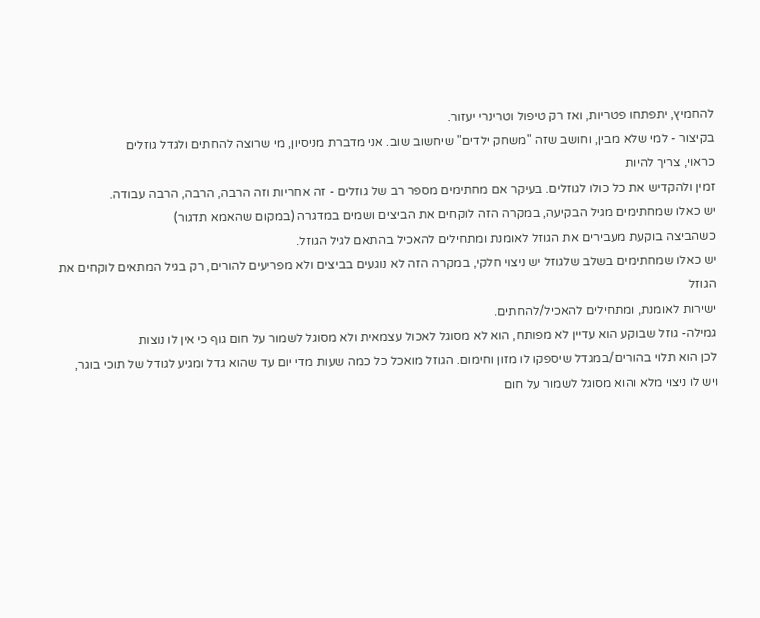להחמיץ, יתפתחו פטריות, ואז רק טיפול וטרינרי יעזור.
בקיצור - למי שלא מבין, וחושב שזה "משחק ילדים" שיחשוב שוב. אני מדברת מניסיון, מי שרוצה להחתים ולגדל גוזלים
כראוי, צריך להיות
זמין ולהקדיש את כל כולו לגוזלים. בעיקר אם מחתימים מספר רב של גוזלים - זה אחריות וזה הרבה, הרבה, הרבה עבודה.
יש כאלו שמחתימים מגיל הבקיעה, במקרה הזה לוקחים את הביצים ושמים במדגרה (במקום שהאמא תדגור)
כשהביצה בוקעת מעבירים את הגוזל לאומנת ומתחילים להאכיל בהתאם לגיל הגוזל.
יש כאלו שמחתימים בשלב שלגוזל יש ניצוי חלקי, במקרה הזה לא נוגעים בביצים ולא מפריעים להורים, רק בגיל המתאים לוקחים את הגוזל
ישירות לאומנת, ומתחילים להאכיל/להחתים.
גמילה- גוזל שבוקע הוא עדיין לא מפותח, הוא לא מסוגל לאכול עצמאית ולא מסוגל לשמור על חום גוף כי אין לו נוצות
לכן הוא תלוי בהורים/במגדל שיספקו לו מזון וחימום. הגוזל מואכל כל כמה שעות מדי יום עד שהוא גדל ומגיע לגודל של תוכי בוגר,
ויש לו ניצוי מלא והוא מסוגל לשמור על חום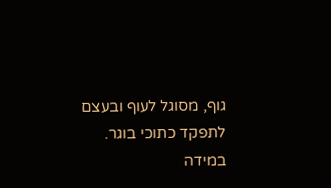גוף, מסוגל לעוף ובעצם לתפקד כתוכי בוגר.
במידה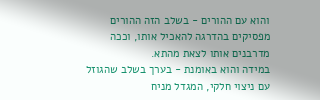והוא עם ההורים - בשלב הזה ההורים מפסיקים בהדרגה להאכיל אותו, וככה מדרבנים אותו לצאת מהתא.
במידה והוא באומנת - בערך בשלב שהגוזל עם ניצוי חלקי, המגדל מניח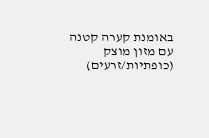באומנת קערה קטנה עם מזון מוצק (כופתיות/זרעים)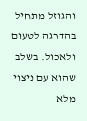והגוזל מתחיל
בהדרגה לטעום ולאכול. בשלב שהוא עם ניצוי מלא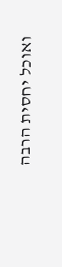ואוכל יחסית הרבה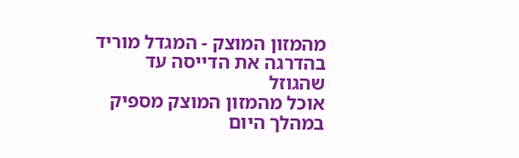מהמזון המוצק - המגדל מוריד בהדרגה את הדייסה עד שהגוזל
אוכל מהמזון המוצק מספיק במהלך היום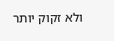ולא זקוק יותר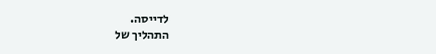לדייסה.
התהליך של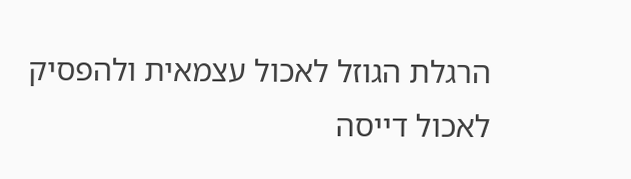הרגלת הגוזל לאכול עצמאית ולהפסיק לאכול דייסה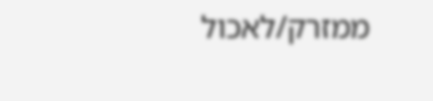ממזרק/לאכול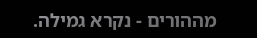מההורים - נקרא גמילה.